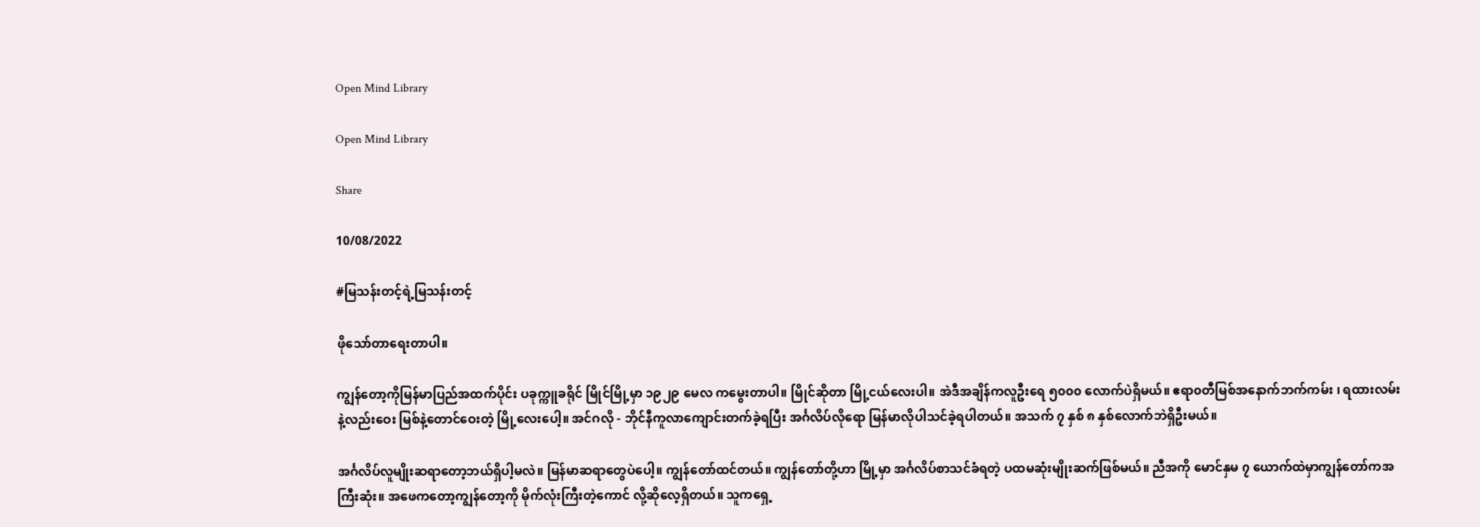Open Mind Library

Open Mind Library

Share

10/08/2022

#မြသန်းတင့်ရဲ့မြသန်းတင့်

ဖိုသော်တာရေးတာပါ။

ကျွန်တော့ကိုမြန်မာပြည်အထက်ပိုင်း ပခုက္ကူခရိုင် မြိုင်မြို့မှာ ၁၉၂၉ မေလ ကမွေးတာပါ။ မြိုင်ဆိုတာ မြို့ငယ်လေးပါ။ အဲဒီအချိန်ကလူဦးရေ ၅၀၀၀ လောက်ပဲရှိမယ်။ ဧရာ၀တီမြစ်အနောက်ဘက်ကမ်း ၊ ရထားလမ်းနဲ့လည်းဝေး မြစ်နဲ့တောင်ဝေးတဲ့ မြို့လေးပေါ့။ အင်ဂလို - ဘိုင်နီကူလာကျောင်းတက်ခဲ့ရပြီး အင်္ဂလိပ်လိုရော မြန်မာလိုပါသင်ခဲ့ရပါတယ်။ အသက် ၇ နှစ် ၈ နှစ်လောက်ဘဲရှိဦးမယ်။

အင်္ဂလိပ်လူမျိုးဆရာတော့ဘယ်ရှိပါ့မလဲ။ မြန်မာဆရာတွေပဲပေါ့။ ကျွန်တော်ထင်တယ်။ ကျွန်တော်တို့ဟာ မြို့မှာ အင်္ဂလိပ်စာသင်ခံရတဲ့ ပထမဆုံးမျိုးဆက်ဖြစ်မယ်။ ညီအကို မောင်နှမ ၇ ယောက်ထဲမှာကျွန်တော်ကအကြီးဆုံး။ အဖေကတော့ကျွန်တော့ကို မိုက်လုံးကြီးတဲ့ကောင် လို့ဆိုလေ့ရှိတယ်။ သူကရှေ့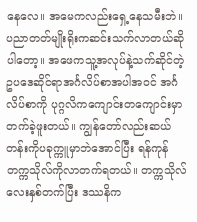နေလေ။ အမေကလည်းရှေ့နေသမီးဘဲ။ ပညာတတ်မျိုးရိုးကဆင်းသက်လာတယ်ဆိုပါတော့။ အဖေကသူ့အလုပ်နဲ့သက်ဆိုင်တဲ့ ဥပဒေဆိုင်ရာအင်္ဂလိပ်စာအပါအ၀င် အင်္ဂလိပ်စာကို ပုဂ္ဂလိကကျောင်းတကျောင်းမှာတက်ခဲ့ဖူးတယ်။ ကျွန်တော်လည်းဆယ်တန်းကိုပခုက္ကူမှာဘဲအောင်ပြီး ရန်ကုန်တက္ကသိုလ်ကိုလာတက်ရတယ်။ တက္ကသိုလ်လေးနှစ်တက်ပြီး ဒဿနိက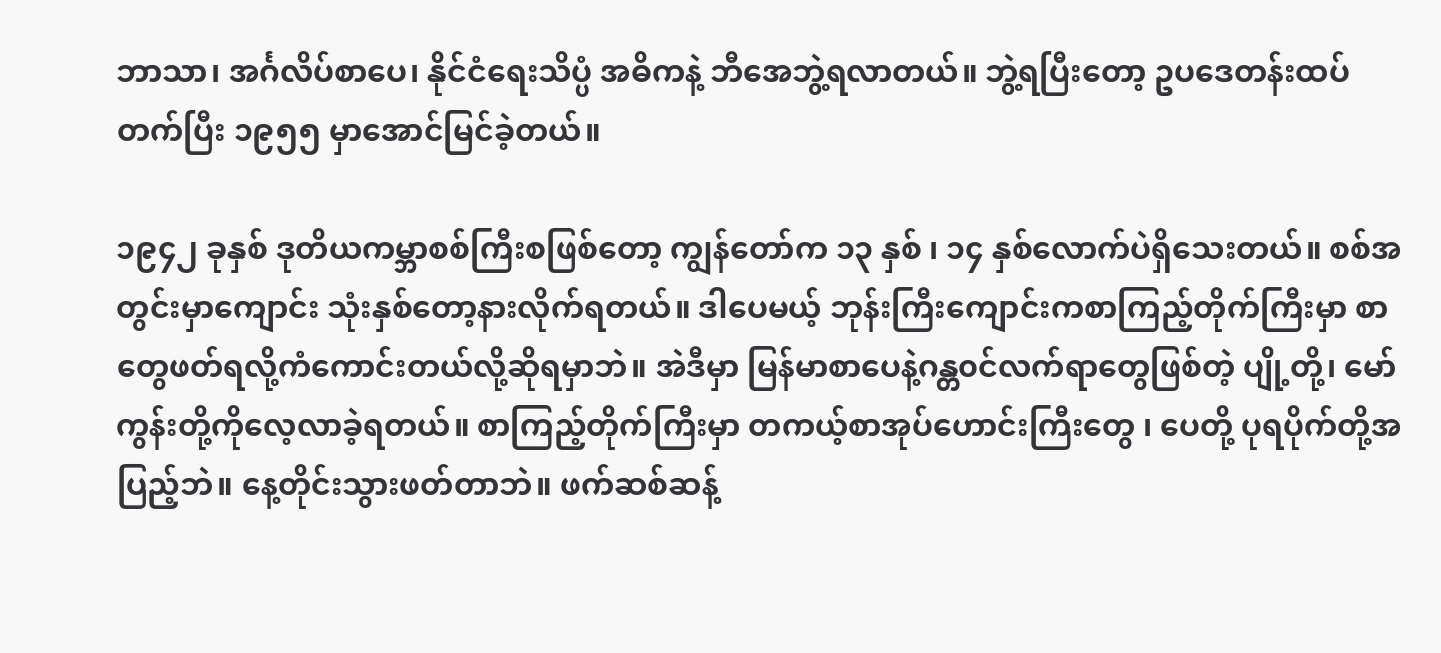ဘာသာ၊ အင်္ဂလိပ်စာပေ၊ နိုင်ငံရေးသိပ္ပံ အဓိကနဲ့ ဘီအေဘွဲ့ရလာတယ်။ ဘွဲ့ရပြီးတော့ ဥပဒေတန်းထပ်တက်ပြီး ၁၉၅၅ မှာအောင်မြင်ခဲ့တယ်။

၁၉၄၂ ခုနှစ် ဒုတိယကမ္ဘာစစ်ကြီးစဖြစ်တော့ ကျွန်တော်က ၁၃ နှစ် ၊ ၁၄ နှစ်လောက်ပဲရှိသေးတယ်။ စစ်အတွင်းမှာကျောင်း သုံးနှစ်တော့နားလိုက်ရတယ်။ ဒါပေမယ့် ဘုန်းကြီးကျောင်းကစာကြည့်တိုက်ကြီးမှာ စာတွေဖတ်ရလို့ကံကောင်းတယ်လို့ဆိုရမှာဘဲ။ အဲဒီမှာ မြန်မာစာပေနဲ့ဂန္တ၀င်လက်ရာတွေဖြစ်တဲ့ ပျို့တို့၊ မော်ကွန်းတို့ကိုလေ့လာခဲ့ရတယ်။ စာကြည့်တိုက်ကြီးမှာ တကယ့်စာအုပ်ဟောင်းကြီးတွေ ၊ ပေတို့ ပုရပိုက်တို့အပြည့်ဘဲ။ နေ့တိုင်းသွားဖတ်တာဘဲ။ ဖက်ဆစ်ဆန့်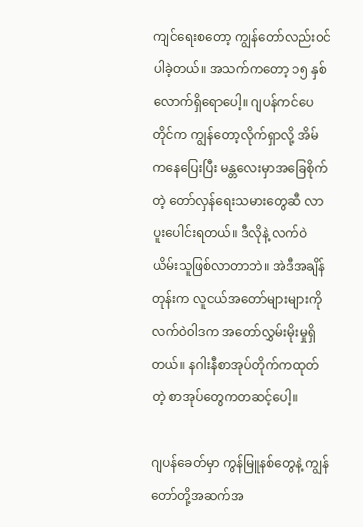ကျင်ရေးစတော့ ကျွန်တော်လည်း၀င်ပါခဲ့တယ်။ အသက်ကတော့ ၁၅ နှစ်လောက်ရှိရောပေါ့။ ဂျပန်ကင်ပေတိုင်က ကျွန်တော့လိုက်ရှာလို့ အိမ်ကနေပြေးပြီး မန္တလေးမှာအခြေစိုက်တဲ့ တော်လှန်ရေးသမားတွေဆီ လာပူးပေါင်းရတယ်။ ဒီလိုနဲ့ လက်ဝဲယိမ်းသူဖြစ်လာတာဘဲ။ အဲဒီအချိန်တုန်းက လူငယ်အတော်များများကို လက်ဝဲ၀ါဒက အတော်လွှမ်းမိုးမှုရှိတယ်။ နဂါးနီစာအုပ်တိုက်ကထုတ်တဲ့ စာအုပ်တွေကတဆင့်ပေါ့။

ဂျပန်ခေတ်မှာ ကွန်မြူနစ်တွေနဲ့ ကျွန်တော်တို့အဆက်အ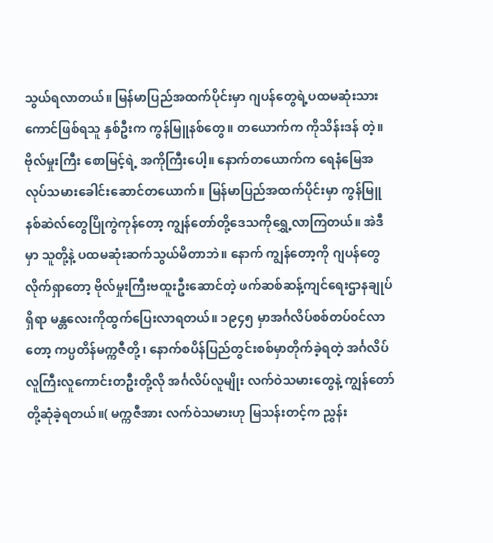သွယ်ရလာတယ်။ မြန်မာပြည်အထက်ပိုင်းမှာ ဂျပန်တွေရဲ့ပထမဆုံးသားကောင်ဖြစ်ရသူ နှစ်ဦးက ကွန်မြူနစ်တွေ။ တယောက်က ကိုသိန်းဒန် တဲ့။ ဗိုလ်မှုးကြီး စောမြင့်ရဲ့ အကိုကြီးပေါ့။ နောက်တယောက်က ရေနံမြေအလုပ်သမားခေါင်းဆောင်တယောက်။ မြန်မာပြည်အထက်ပိုင်းမှာ ကွန်မြူနစ်ဆဲလ်တွေပြိုကွဲကုန်တော့ ကျွန်တော်တို့ဒေသကိုရွှေ့လာကြတယ်။ အဲဒီမှာ သူတို့နဲ့ ပထမဆုံးဆက်သွယ်မိတာဘဲ။ နောက် ကျွန်တော့ကို ဂျပန်တွေလိုက်ရှာတော့ ဗိုလ်မှုးကြီးဗထူးဦးဆောင်တဲ့ ဖက်ဆစ်ဆန့်ကျင်ရေးဌာနချုပ်ရှိရာ မန္တလေးကိုထွက်ပြေးလာရတယ်။ ၁၉၄၅ မှာအင်္ဂလိပ်စစ်တပ်၀င်လာတော့ ကပ္ပတိန်မက္ကဇီတို့ ၊ နောက်စပိန်ပြည်တွင်းစစ်မှာတိုက်ခဲ့ရတဲ့ အင်္ဂလိပ်လူကြီးလူကောင်းတဦးတို့လို အင်္ဂလိပ်လူမျိုး လက်ဝဲသမားတွေနဲ့ ကျွန်တော်တို့ဆုံခဲ့ရတယ်။( မက္ကဇီအား လက်ဝဲသမားဟု မြသန်းတင့်က ညွှန်း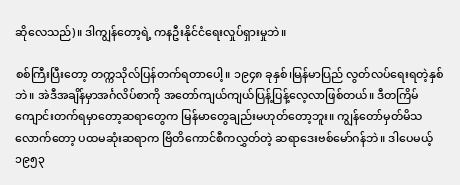ဆိုလေသည်)။ ဒါကျွန်တော့ရဲ့ ကနဦးနိုင်ငံရေးလှုပ်ရှားမှုဘဲ။

စစ်ကြီးပြီးတော့ တက္ကသိုလ်ပြန်တက်ရတာပေါ့။ ၁၉၄၈ ခုနှစ်၊မြန်မာပြည် လွတ်လပ်ရေးရတဲ့နှစ်ဘဲ။ အဲဒီအချိန်မှာအင်္ဂလိပ်စာကို အတော်ကျယ်ကျယ်ပြန့်ပြန့်လေ့လာဖြစ်တယ်။ ဒီတကြိမ်ကျောင်းတက်ရမှာတော့ဆရာတွေက မြန်မာတွေချည်းမဟုတ်တော့ဘူး။ ကျွန်တော်မှတ်မိသလောက်တော့ ပထမဆုံးဆရာက ဗြိတိကောင်စီကလွှတ်တဲ့ ဆရာဒေးဗစ်မော်ဂန်ဘဲ။ ဒါပေမယ့် ၁၉၅၃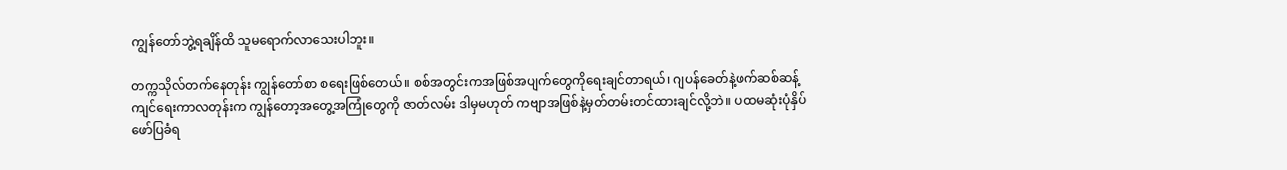ကျွန်တော်ဘွဲ့ရချိန်ထိ သူမရောက်လာသေးပါဘူး။

တက္ကသိုလ်တက်နေတုန်း ကျွန်တော်စာ စရေးဖြစ်တေယ်။ စစ်အတွင်းကအဖြစ်အပျက်တွေကိုရေးချင်တာရယ်၊ ဂျပန်ခေတ်နဲ့ဖက်ဆစ်ဆန့်ကျင်ရေးကာလတုန်းက ကျွန်တော့အတွေ့အကြုံတွေကို ဇာတ်လမ်း ဒါမှမဟုတ် ကဗျာအဖြစ်နဲ့မှတ်တမ်းတင်ထားချင်လို့ဘဲ။ ပထမဆုံးပုံနှိပ်ဖော်ပြခံရ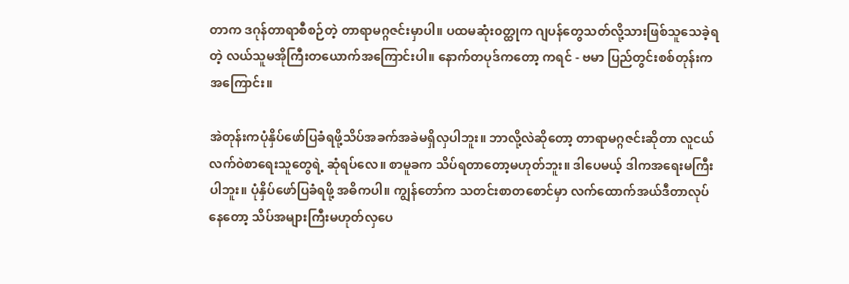တာက ဒဂုန်တာရာစီစဉ်တဲ့ တာရာမဂ္ဂဇင်းမှာပါ။ ပထမဆုံး၀တ္ထုက ဂျပန်တွေသတ်လို့သားဖြစ်သူသေခဲ့ရတဲ့ လယ်သူမအိုကြီးတယောက်အကြောင်းပါ။ နောက်တပုဒ်ကတော့ ကရင် - ဗမာ ပြည်တွင်းစစ်တုန်းကအကြောင်း။

အဲတုန်းကပုံနှိပ်ဖော်ပြခံရဖို့သိပ်အခက်အခဲမရှိလှပါဘူး။ ဘာလို့လဲဆိုတော့ တာရာမဂ္ဂဇင်းဆိုတာ လူငယ်လက်ဝဲစာရေးသူတွေရဲ့ ဆုံရပ်လေ။ စာမူခက သိပ်ရတာတော့မဟုတ်ဘူး။ ဒါပေမယ့် ဒါကအရေးမကြီးပါဘူး။ ပုံနှိပ်ဖော်ပြခံရဖို့ အဓိကပါ။ ကျွန်တော်က သတင်းစာတစောင်မှာ လက်ထောက်အယ်ဒီတာလုပ်နေတော့ သိပ်အများကြီးမဟုတ်လှပေ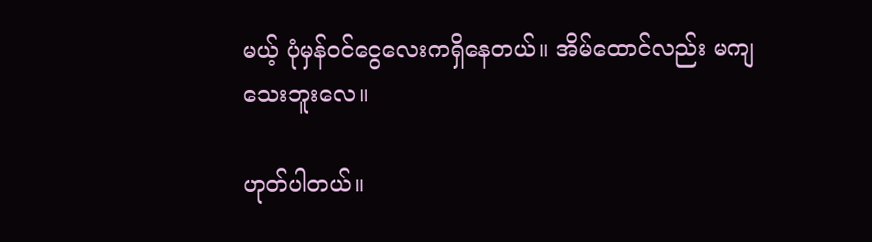မယ့် ပုံမှန်၀င်ငွေလေးကရှိနေတယ်။ အိမ်ထောင်လည်း မကျသေးဘူးလေ။

ဟုတ်ပါတယ်။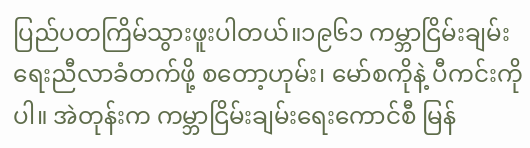ပြည်ပတကြိမ်သွားဖူးပါတယ်။၁၉၆၁ ကမ္ဘာငြိမ်းချမ်းရေးညီလာခံတက်ဖို့ စတော့ဟုမ်း၊ မော်စကိုနဲ့ ပီကင်းကိုပါ။ အဲတုန်းက ကမ္ဘာငြိမ်းချမ်းရေးကောင်စီ မြန်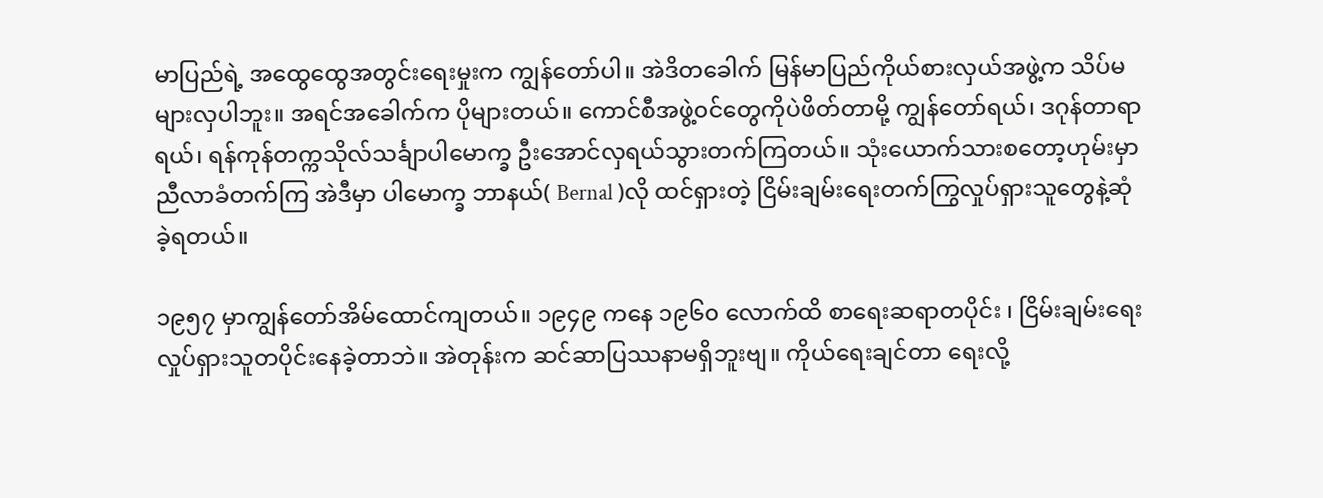မာပြည်ရဲ့ အထွေထွေအတွင်းရေးမှုးက ကျွန်တော်ပါ။ အဲဒိတခေါက် မြန်မာပြည်ကိုယ်စားလှယ်အဖွဲ့က သိပ်မများလှပါဘူး။ အရင်အခေါက်က ပိုများတယ်။ ကောင်စီအဖွဲ့၀င်တွေကိုပဲဖိတ်တာမို့ ကျွန်တော်ရယ်၊ ဒဂုန်တာရာရယ်၊ ရန်ကုန်တက္ကသိုလ်သင်္ချာပါမောက္ခ ဦးအောင်လှရယ်သွားတက်ကြတယ်။ သုံးယောက်သားစတော့ဟုမ်းမှာညီလာခံတက်ကြ အဲဒီမှာ ပါမောက္ခ ဘာနယ်( Bernal )လို ထင်ရှားတဲ့ ငြိမ်းချမ်းရေးတက်ကြွလှုပ်ရှားသူတွေနဲ့ဆုံခဲ့ရတယ်။

၁၉၅၇ မှာကျွန်တော်အိမ်ထောင်ကျတယ်။ ၁၉၄၉ ကနေ ၁၉၆၀ လောက်ထိ စာရေးဆရာတပိုင်း ၊ ငြိမ်းချမ်းရေးလှုပ်ရှားသူတပိုင်းနေခဲ့တာဘဲ။ အဲတုန်းက ဆင်ဆာပြဿနာမရှိဘူးဗျ။ ကိုယ်ရေးချင်တာ ရေးလို့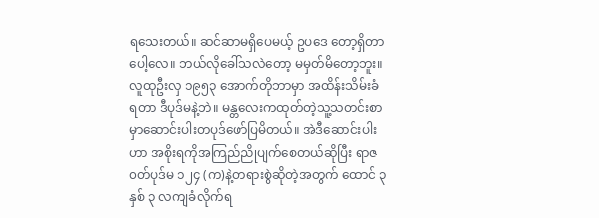ရသေးတယ်။ ဆင်ဆာမရှိပေမယ့် ဥပဒေ တော့ရှိတာပေါ့လေ။ ဘယ်လိုခေါ်သလဲတော့ မမှတ်မိတော့ဘူး။ လူထုဦးလှ ၁၉၅၃ အောက်တိုဘာမှာ အထိန်းသိမ်းခံရတာ ဒီပုဒ်မနဲ့ဘဲ။ မန္တလေးကထုတ်တဲ့သူ့သတင်းစာမှာဆောင်းပါးတပုဒ်ဖော်ပြမိတယ်။ အဲဒီဆောင်းပါးဟာ အစိုးရကိုအကြည်ညိုပျက်စေတယ်ဆိုပြီး ရာဇ၀တ်ပုဒ်မ ၁၂၄ (က)နဲ့တရားစွဲဆိုတဲ့အတွက် ထောင် ၃ နှစ် ၃ လကျခံလိုက်ရ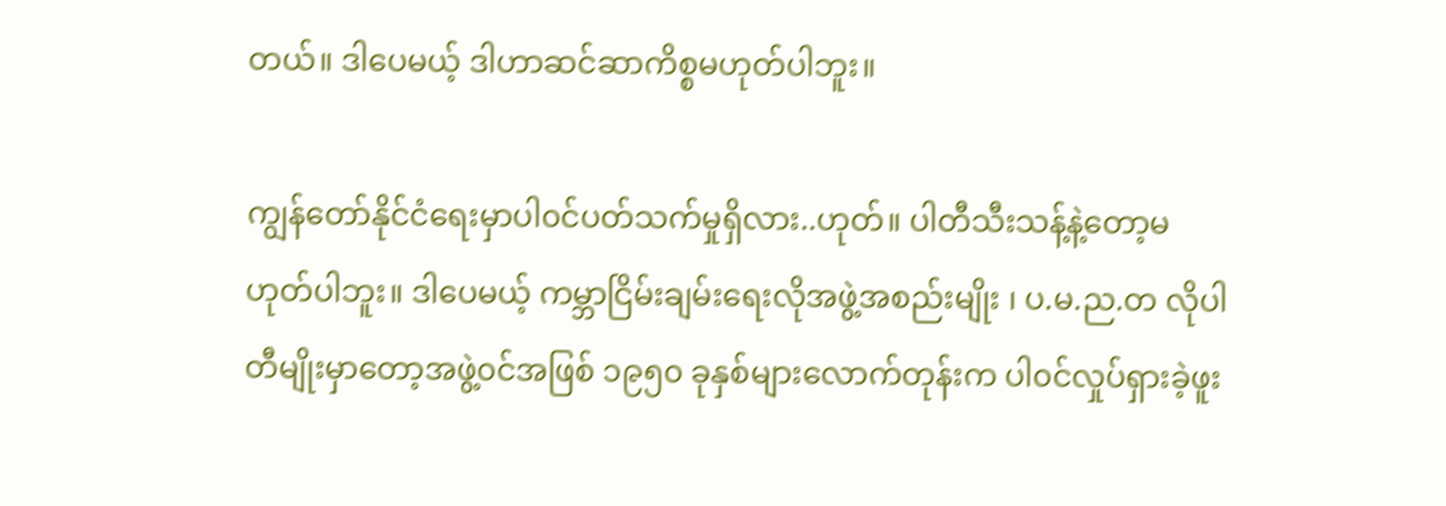တယ်။ ဒါပေမယ့် ဒါဟာဆင်ဆာကိစ္စမဟုတ်ပါဘူး။

ကျွန်တော်နိုင်ငံရေးမှာပါ၀င်ပတ်သက်မှုရှိလား..ဟုတ်။ ပါတီသီးသန့်နဲ့တော့မဟုတ်ပါဘူး။ ဒါပေမယ့် ကမ္ဘာငြိမ်းချမ်းရေးလိုအဖွဲ့အစည်းမျိုး ၊ ပ.မ.ည.တ လိုပါတီမျိုးမှာတော့အဖွဲ့၀င်အဖြစ် ၁၉၅၀ ခုနှစ်များလောက်တုန်းက ပါ၀င်လှုပ်ရှားခဲ့ဖူး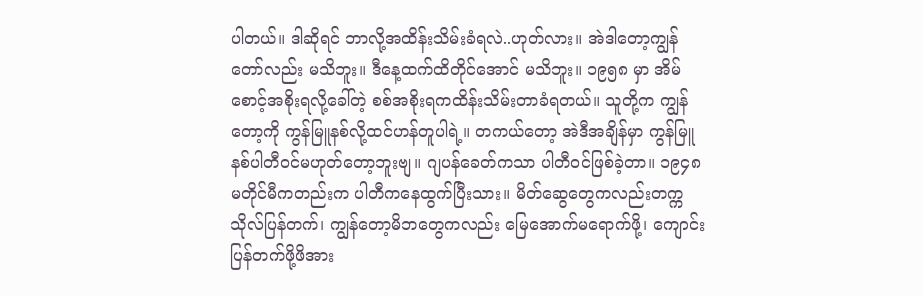ပါတယ်။ ဒါဆိုရင် ဘာလို့အထိန်းသိမ်းခံရလဲ..ဟုတ်လား။ အဲဒါတော့ကျွန်တော်လည်း မသိဘူး။ ဒီနေ့ထက်ထိတိုင်အောင် မသိဘူး။ ၁၉၅၈ မှာ အိမ်စောင့်အစိုးရလို့ခေါ်တဲ့ စစ်အစိုးရကထိန်းသိမ်းတာခံရတယ်။ သူတို့က ကျွန်တော့ကို ကွန်မြူနစ်လို့ထင်ဟန်တူပါရဲ့။ တကယ်တော့ အဲဒီအချိန်မှာ ကွန်မြူနစ်ပါတီ၀င်မဟုတ်တော့ဘူးဗျ။ ဂျပန်ခေတ်ကသာ ပါတီ၀င်ဖြစ်ခဲ့တာ။ ၁၉၄၈ မတိုင်မီကတည်းက ပါတီကနေထွက်ပြီးသား။ မိတ်ဆွေတွေကလည်းတက္ကသိုလ်ပြန်တက်၊ ကျွန်တော့မိဘတွေကလည်း မြေအောက်မရောက်ဖို့၊ ကျောင်းပြန်တက်ဖို့ဖိအား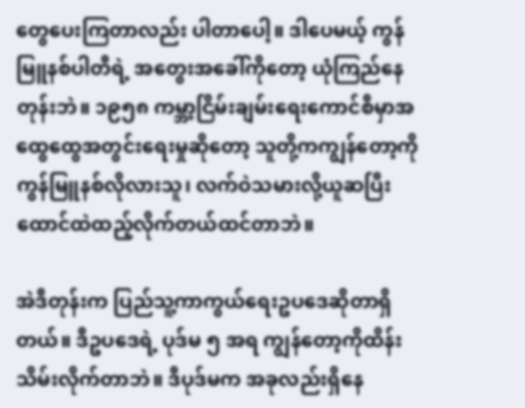တွေပေးကြတာလည်း ပါတာပေါ့။ ဒါပေမယ့် ကွန်မြူနစ်ပါတီရဲ့ အတွေးအခေါ်ကိုတော့ ယုံကြည်နေတုန်းဘဲ။ ၁၉၅၈ ကမ္ဘာ့ငြိမ်းချမ်းရေးကောင်စီမှာအထွေထွေအတွင်းရေးမှုဆိုတော့ သူတို့ကကျွန်တော့ကို ကွန်မြူနစ်လိုလားသူ၊ လက်ဝဲသမားလို့ယူဆပြီး ထောင်ထဲထည့်လိုက်တယ်ထင်တာဘဲ။

အဲဒီတုန်းက ပြည်သူ့ကာကွယ်ရေးဥပဒေဆိုတာရှိတယ်။ ဒီဥပဒေရဲ့ ပုဒ်မ ၅ အရ ကျွန်တော့ကိုထိန်းသိမ်းလိုက်တာဘဲ။ ဒီပုဒ်မက အခုလည်းရှိနေ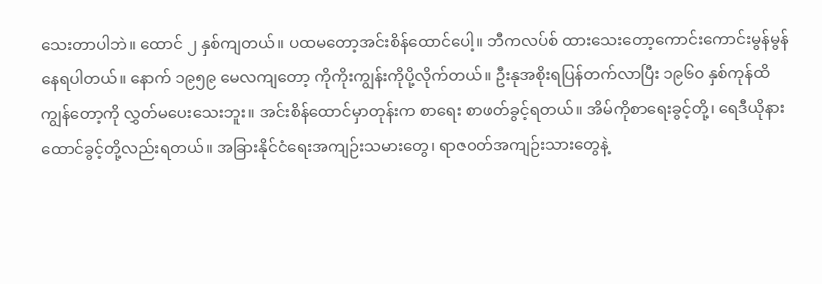သေးတာပါဘဲ။ ထောင် ၂ နှစ်ကျတယ်။ ပထမတော့အင်းစိန်ထောင်ပေါ့။ ဘီကလပ်စ် ထားသေးတော့ကောင်းကောင်းမွန်မွန်နေရပါတယ်။ နောက် ၁၉၅၉ မေလကျတော့ ကိုကိုးကျွန်းကိုပို့လိုက်တယ်။ ဦးနုအစိုးရပြန်တက်လာပြီး ၁၉၆၀ နှစ်ကုန်ထိကျွန်တော့ကို လွှတ်မပေးသေးဘူး။ အင်းစိန်ထောင်မှာတုန်းက စာရေး စာဖတ်ခွင့်ရတယ်။ အိမ်ကိုစာရေးခွင့်တို့၊ ရေဒီယိုနားထောင်ခွင့်တို့လည်းရတယ်။ အခြားနိုင်ငံရေးအကျဉ်းသမားတွေ၊ ရာဇ၀တ်အကျဉ်းသားတွေနဲ့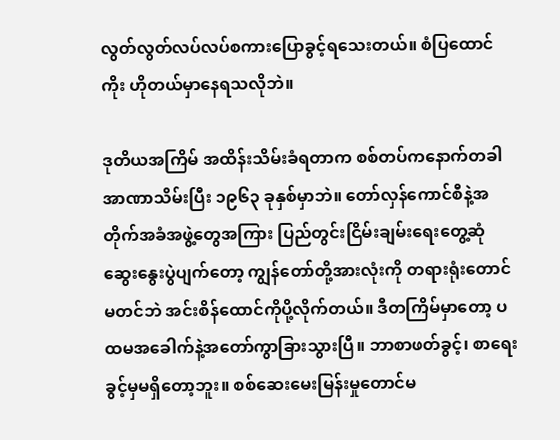လွတ်လွတ်လပ်လပ်စကားပြောခွင့်ရသေးတယ်။ စံပြထောင်ကိုး ဟိုတယ်မှာနေရသလိုဘဲ။

ဒုတိယအကြိမ် အထိန်းသိမ်းခံရတာက စစ်တပ်ကနောက်တခါအာဏာသိမ်းပြီး ၁၉၆၃ ခုနှစ်မှာဘဲ။ တော်လှန်ကောင်စီနဲ့အတိုက်အခံအဖွဲ့တွေအကြား ပြည်တွင်းငြိမ်းချမ်းရေးတွေ့ဆုံဆွေးနွေးပွဲပျက်တော့ ကျွန်တော်တို့အားလုံးကို တရားရုံးတောင်မတင်ဘဲ အင်းစိန်ထောင်ကိုပို့လိုက်တယ်။ ဒီတကြိမ်မှာတော့ ပထမအခေါက်နဲ့အတော်ကွာခြားသွားပြီ။ ဘာစာဖတ်ခွင့်၊ စာရေးခွင့်မှမရှိတော့ဘူး။ စစ်ဆေးမေးမြန်းမှုတောင်မ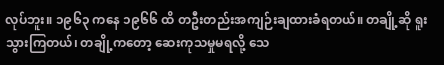လုပ်ဘူး။ ၁၉၆၃ ကနေ ၁၉၆၆ ထိ တဦးတည်းအကျဉ်းချထားခံရတယ်။ တချို့ဆို ရူးသွားကြတယ်၊ တချို့ကတော့ ဆေးကုသမှုမရလို့ သေ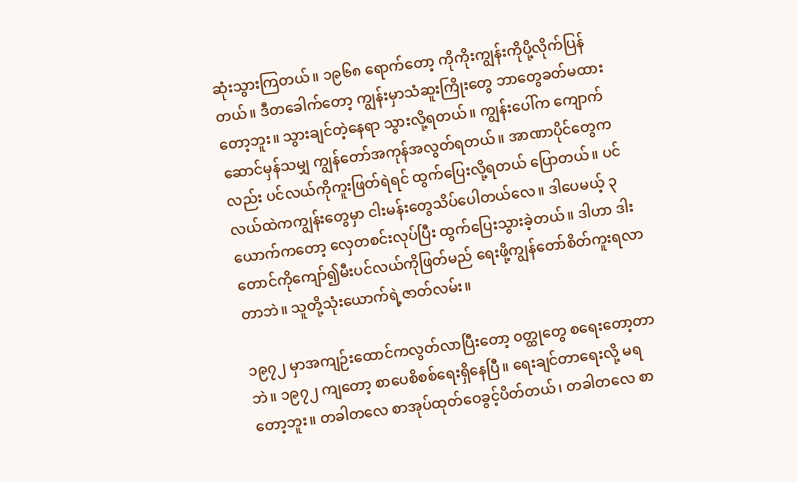ဆုံးသွားကြတယ်။ ၁၉၆၈ ရောက်တော့ ကိုကိုးကျွန်းကိုပို့လိုက်ပြန်တယ်။ ဒီတခေါက်တော့ ကျွန်းမှာသံဆူးကြိုးတွေ ဘာတွေခတ်မထားတော့ဘူး။ သွားချင်တဲ့နေရာ သွားလို့ရတယ်။ ကျွန်းပေါ်က ကျောက်ဆောင်မှန်သမျှ ကျွန်တော်အကုန်အလွတ်ရတယ်။ အာဏာပိုင်တွေကလည်း ပင်လယ်ကိုကူးဖြတ်ရဲရင် ထွက်ပြေးလို့ရတယ် ပြောတယ်။ ပင်လယ်ထဲကကျွန်းတွေမှာ ငါးမန်းတွေသိပ်ပေါတယ်လေ။ ဒါပေမယ့် ၃ ယောက်ကတော့ လှေတစင်းလုပ်ပြီး ထွက်ပြေးသွားခဲ့တယ်။ ဒါဟာ ဒါးတောင်ကိုကျော်၍မီးပင်လယ်ကိုဖြတ်မည် ရေးဖို့ကျွန်တော်စိတ်ကူးရလာတာဘဲ။ သူတို့သုံးယောက်ရဲ့ဇာတ်လမ်း။

၁၉၇၂ မှာအကျဉ်းထောင်ကလွတ်လာပြီးတော့ ၀တ္ထုတွေ စရေးတော့တာဘဲ။ ၁၉၇၂ ကျတော့ စာပေစိစစ်ရေးရှိနေပြီ။ ရေးချင်တာရေးလို့ မရတော့ဘူး။ တခါတလေ စာအုပ်ထုတ်ဝေခွင့်ပိတ်တယ်၊ တခါတလေ စာ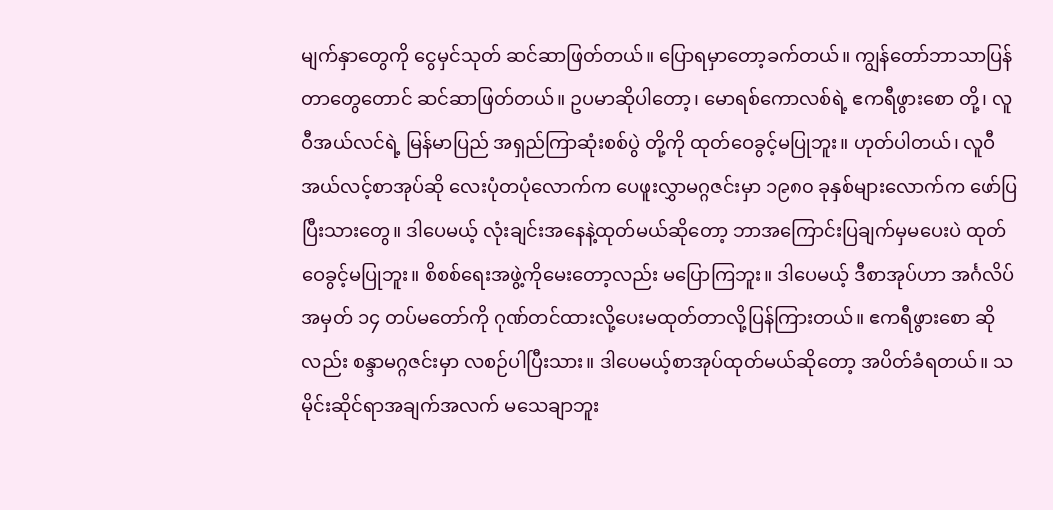မျက်နှာတွေကို ငွေမှင်သုတ် ဆင်ဆာဖြတ်တယ်။ ပြောရမှာတော့ခက်တယ်။ ကျွန်တော်ဘာသာပြန်တာတွေတောင် ဆင်ဆာဖြတ်တယ်။ ဥပမာဆိုပါတော့၊ မောရစ်ကောလစ်ရဲ့ ဧကရီဖွားစော တို့၊ လူဝီအယ်လင်ရဲ့ မြန်မာပြည် အရှည်ကြာဆုံးစစ်ပွဲ တို့ကို ထုတ်ဝေခွင့်မပြုဘူး။ ဟုတ်ပါတယ်၊ လူဝီအယ်လင့်စာအုပ်ဆို လေးပုံတပုံလောက်က ပေဖူးလွှာမဂ္ဂဇင်းမှာ ၁၉၈၀ ခုနှစ်များလောက်က ဖော်ပြပြီးသားတွေ။ ဒါပေမယ့် လုံးချင်းအနေနဲ့ထုတ်မယ်ဆိုတော့ ဘာအကြောင်းပြချက်မှမပေးပဲ ထုတ်ဝေခွင့်မပြုဘူး။ စိစစ်ရေးအဖွဲ့ကိုမေးတော့လည်း မပြောကြဘူး။ ဒါပေမယ့် ဒီစာအုပ်ဟာ အင်္ဂလိပ်အမှတ် ၁၄ တပ်မတော်ကို ဂုဏ်တင်ထားလို့ပေးမထုတ်တာလို့ပြန်ကြားတယ်။ ဧကရီဖွားစော ဆိုလည်း စန္ဒာမဂ္ဂဇင်းမှာ လစဉ်ပါပြီးသား။ ဒါပေမယ့်စာအုပ်ထုတ်မယ်ဆိုတော့ အပိတ်ခံရတယ်။ သမိုင်းဆိုင်ရာအချက်အလက် မသေချာဘူး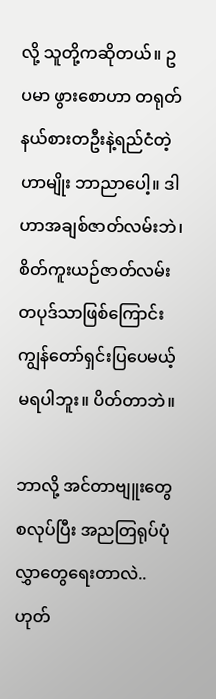လို့ သူတို့ကဆိုတယ်။ ဥပမာ ဖွားစောဟာ တရုတ်နယ်စားတဦးနဲ့ရည်ငံတဲ့ဟာမျိုး ဘာညာပေါ့။ ဒါဟာအချစ်ဇာတ်လမ်းဘဲ၊ စိတ်ကူးယဉ်ဇာတ်လမ်းတပုဒ်သာဖြစ်ကြောင်း ကျွန်တော်ရှင်းပြပေမယ့် မရပါဘူး။ ပိတ်တာဘဲ။

ဘာလို့ အင်တာဗျူးတွေစလုပ်ပြီး အညတြရုပ်ပုံလွှာတွေရေးတာလဲ..ဟုတ်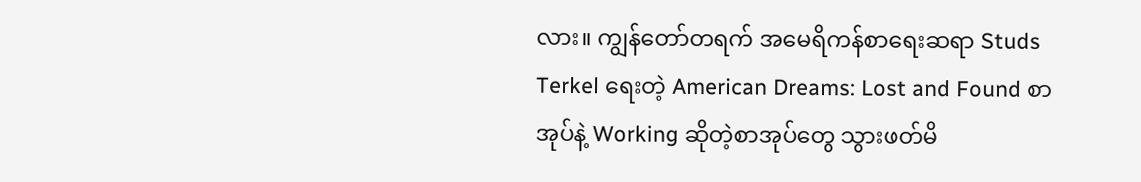လား။ ကျွန်တော်တရက် အမေရိကန်စာရေးဆရာ Studs Terkel ရေးတဲ့ American Dreams: Lost and Found စာအုပ်နဲ့ Working ဆိုတဲ့စာအုပ်တွေ သွားဖတ်မိ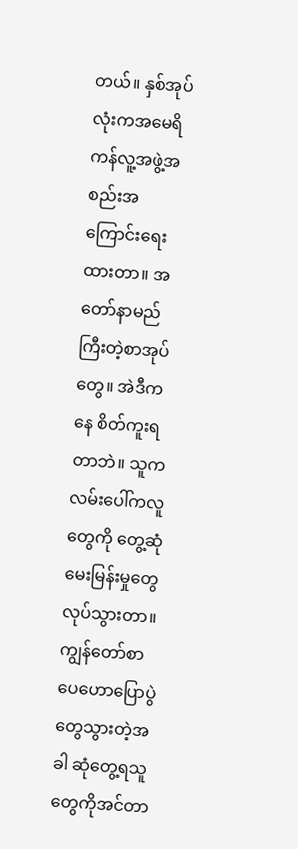တယ်။ နှစ်အုပ်လုံးကအမေရိကန်လူ့အဖွဲ့အစည်းအကြောင်းရေးထားတာ။ အတော်နာမည်ကြီးတဲ့စာအုပ်တွေ။ အဲဒီကနေ စိတ်ကူးရတာဘဲ။ သူကလမ်းပေါ်ကလူတွေကို တွေ့ဆုံမေးမြန်းမှုတွေ လုပ်သွားတာ။ ကျွန်တော်စာပေဟောပြောပွဲတွေသွားတဲ့အခါ ဆုံတွေ့ရသူတွေကိုအင်တာ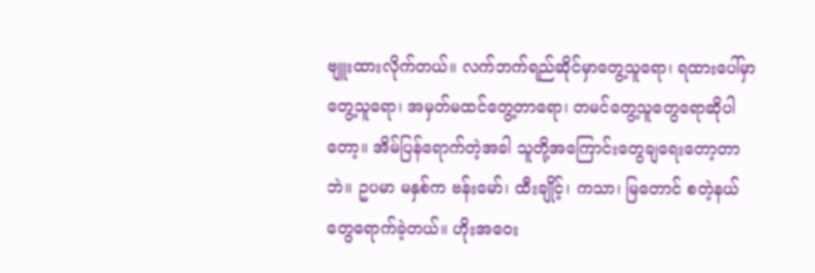ဗျူးထားလိုက်တယ်။ လက်ဘက်ရည်ဆိုင်မှာတွေ့သူရော၊ ရထားပေါ်မှာတွေ့သူရော၊ အမှတ်မထင်တွေ့တာရော၊ တမင်တွေ့သူတွေရောဆိုပါတော့။ အိမ်ပြန်ရောက်တဲ့အခါ သူတို့အကြောင်းတွေချရေးတော့တာဘဲ။ ဥပမာ မနှစ်က ဗန်းမော်၊ ထီးချိုင့်၊ ကသာ၊ မြတောင် စတဲ့နယ်တွေရောက်ခဲ့တယ်။ ဟိုးအဝေး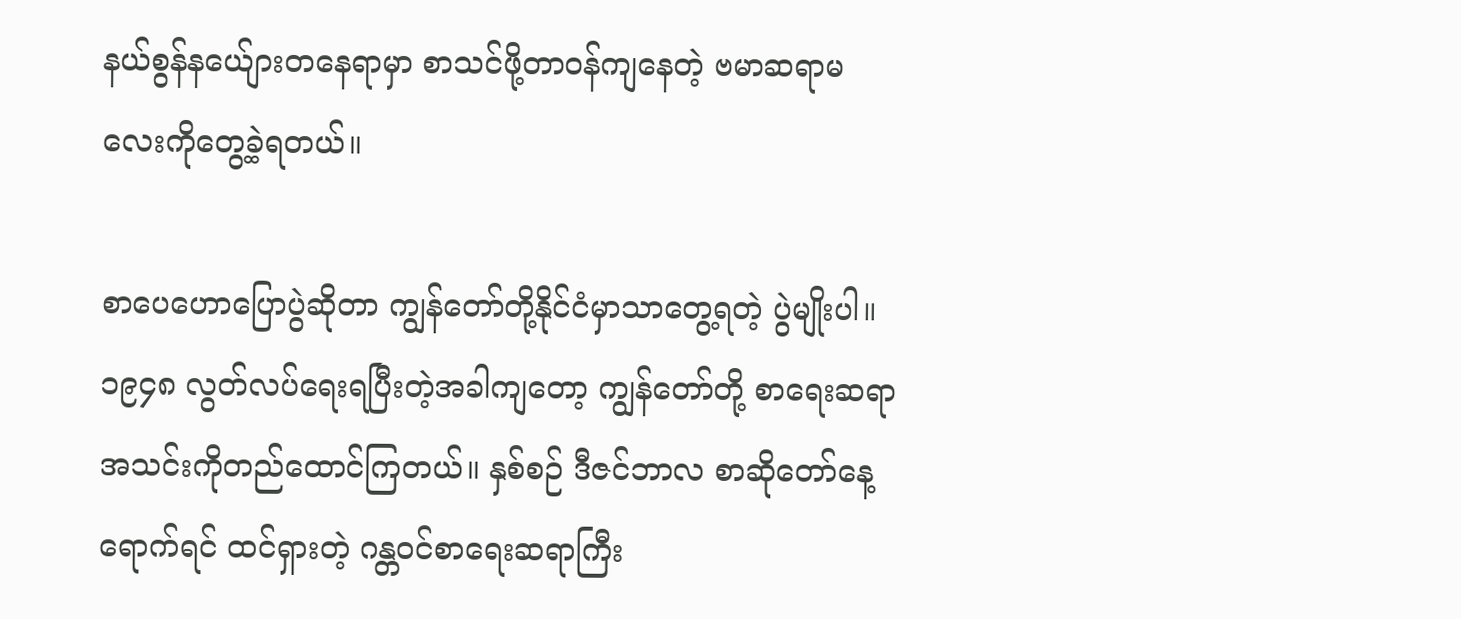နယ်စွန်နယ်ျေားတနေရာမှာ စာသင်ဖို့တာ၀န်ကျနေတဲ့ ဗမာဆရာမလေးကိုတွေ့ခဲ့ရတယ်။

စာပေဟောပြောပွဲဆိုတာ ကျွန်တော်တို့နိုင်ငံမှာသာတွေ့ရတဲ့ ပွဲမျိုးပါ။ ၁၉၄၈ လွတ်လပ်ရေးရပြီးတဲ့အခါကျတော့ ကျွန်တော်တို့ စာရေးဆရာအသင်းကိုတည်ထောင်ကြတယ်။ နှစ်စဉ် ဒီဇင်ဘာလ စာဆိုတော်နေ့ရောက်ရင် ထင်ရှားတဲ့ ဂန္တ၀င်စာရေးဆရာကြီး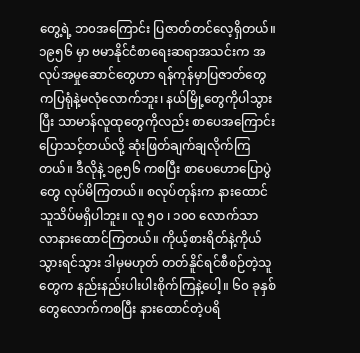တွေ့ရဲ့ ဘ၀အကြောင်း ပြဇာတ်တင်လေ့ရှိတယ်။ ၁၉၅၆ မှာ ဗမာနိုင်ငံစာရေးဆရာအသင်းက အလုပ်အမှုဆောင်တွေဟာ ရန်ကုန်မှာပြဇာတ်တွေကပြရုံနဲ့မလုံလောက်ဘူး၊ နယ်မြို့တွေကိုပါသွားပြီး သာမာန်လူထုတွေကိုလည်း စာပေအကြောင်းပြောသင့်တယ်လို့ ဆုံးဖြတ်ချက်ချလိုက်ကြတယ်။ ဒီလိုနဲ့ ၁၉၅၆ ကစပြီး စာပေဟောပြောပွဲတွေ လုပ်မိကြတယ်။ စလုပ်တုန်းက နားထောင်သူသိပ်မရှိပါဘူး။ လူ ၅၀ ၊ ၁၀၀ လောက်သာ လာနားထောင်ကြတယ်။ ကိုယ့်စားရိတ်နဲ့ကိုယ်သွားရင်သွား ဒါမှမဟုတ် တတ်နိူင်ရင်စီစဉ်တဲ့သူတွေက နည်းနည်းပါးပါးစိုက်ကြနဲ့ပေါ့။ ၆၀ ခုနှစ်တွေလောက်ကစပြီး နားထောင်တဲ့ပရိ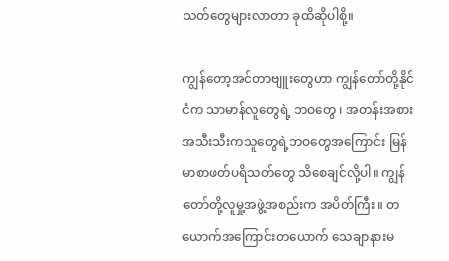သတ်တွေများလာတာ ခုထိဆိုပါစို့။

ကျွန်တော့အင်တာဗျူးတွေဟာ ကျွန်တော်တို့နိုင်ငံက သာမာန်လူတွေရဲ့ ဘဝတွေ ၊ အတန်းအစားအသီးသီးကသူတွေရဲ့ဘဝတွေအကြောင်း မြန်မာစာဖတ်ပရိသတ်တွေ သိစေချင်လို့ပါ။ ကျွန်တော်တို့လူမှု့အဖွဲ့အစည်းက အပိတ်ကြီး။ တယောက်အကြောင်းတယောက် သေချာနားမ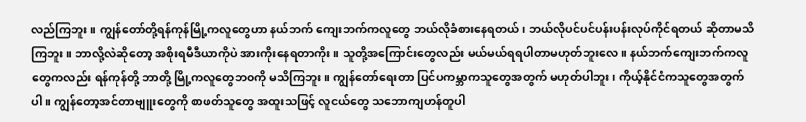လည်ကြဘူး။ ကျွန်တော်တို့ရန်ကုန်မြို့ကလူတွေဟာ နယ်ဘက် ကျေးဘက်ကလူတွေ ဘယ်လိုခံစားနေရတယ်၊ ဘယ်လိုပင်ပင်ပန်းပန်းလုပ်ကိုင်ရတယ် ဆိုတာမသိကြဘူး။ ဘာလို့လဲဆိုတော့ အစိုးရမီဒီယာကိုပဲ အားကိုးနေရတာကိုး။ သူတို့အကြောင်းတွေလည်း မယ်မယ်ရရပါတာမဟုတ်ဘူးလေ။ နယ်ဘက်ကျေးဘက်ကလူတွေကလည်း ရန်ကုန်တို့ ဘာတို့ မြို့ကလူတွေဘ၀ကို မသိကြဘူး။ ကျွန်တော်ရေးတာ ပြင်ပကမ္ဘာကသူတွေအတွက် မဟုတ်ပါဘူး၊ ကိုယ့်နိုင်ငံကသူတွေအတွက်ပါ။ ကျွန်တော့အင်တာဗျူးတွေကို စာဖတ်သူတွေ အထူးသဖြင့် လူငယ်တွေ သဘောကျဟန်တူပါ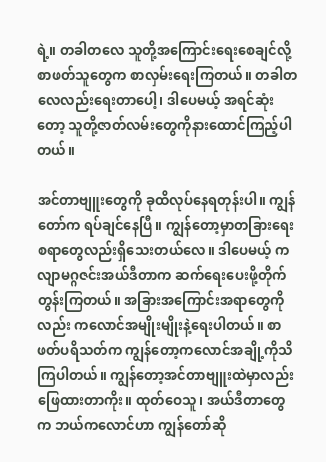ရဲ့။ တခါတလေ သူတို့အကြောင်းရေးစေချင်လို့ စာဖတ်သူတွေက စာလှမ်းရေးကြတယ်။ တခါတလေလည်းရေးတာပေါ့၊ ဒါပေမယ့် အရင်ဆုံးတော့ သူတို့ဇာတ်လမ်းတွေကိုနားထောင်ကြည့်ပါတယ်။

အင်တာဗျူးတွေကို ခုထိလုပ်နေရတုန်းပါ။ ကျွန်တော်က ရပ်ချင်နေပြီ။ ကျွန်တော့မှာတခြားရေးစရာတွေလည်းရှိသေးတယ်လေ။ ဒါပေမယ့် ကလျာမဂ္ဂဇင်းအယ်ဒီတာက ဆက်ရေးပေးဖို့တိုက်တွန်းကြတယ်။ အခြားအကြောင်းအရာတွေကိုလည်း ကလောင်အမျိုးမျိုးနဲ့ရေးပါတယ်။ စာဖတ်ပရိသတ်က ကျွန်တော့ကလောင်အချို့ကိုသိကြပါတယ်။ ကျွန်တော့အင်တာဗျူးထဲမှာလည်း ဖြေထားတာကိုး။ ထုတ်ဝေသူ၊ အယ်ဒီတာတွေက ဘယ်ကလောင်ဟာ ကျွန်တော်ဆို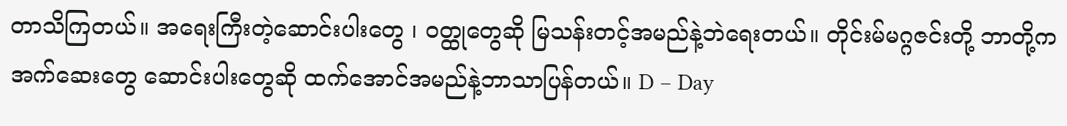တာသိကြတယ်။ အရေးကြီးတဲ့ဆောင်းပါးတွေ ၊ ၀တ္ထုတွေဆို မြသန်းတင့်အမည်နဲ့ဘဲရေးတယ်။ တိုင်းမ်မဂ္ဂဇင်းတို့ ဘာတို့က အက်ဆေးတွေ ဆောင်းပါးတွေဆို ထက်အောင်အမည်နဲ့ဘာသာပြန်တယ်။ D – Day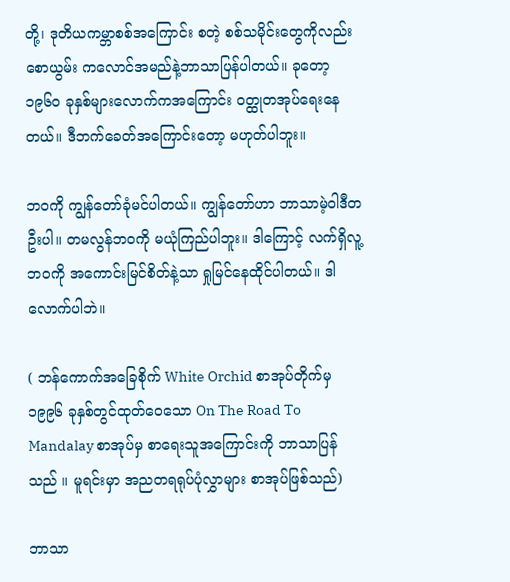တို့၊ ဒုတိယကမ္ဘာစစ်အကြောင်း စတဲ့ စစ်သမိုင်းတွေကိုလည်း စောယွမ်း ကလောင်အမည်နဲ့ဘာသာပြန်ပါတယ်။ ခုတော့ ၁၉၆၀ ခုနှစ်များလောက်ကအကြောင်း ၀တ္ထုတအုပ်ရေးနေတယ်။ ဒီဘက်ခေတ်အကြောင်းတော့ မဟုတ်ပါဘူး။

ဘ၀ကို ကျွန်တော်ခုံမင်ပါတယ်။ ကျွန်တော်ဟာ ဘာသာမဲ့ဝါဒီတဦးပါ။ တမလွန်ဘ၀ကို မယုံကြည်ပါဘူး။ ဒါကြောင့် လက်ရှိလူ့ဘ၀ကို အကောင်းမြင်စိတ်နဲ့သာ ရှုမြင်နေထိုင်ပါတယ်။ ဒါလောက်ပါဘဲ။

( ဘန်ကောက်အခြေစိုက် White Orchid စာအုပ်တိုက်မှ ၁၉၉၆ ခုနှစ်တွင်ထုတ်ဝေသော On The Road To Mandalay စာအုပ်မှ စာရေးသူအကြောင်းကို ဘာသာပြန်သည် ။ မူရင်းမှာ အညတရရုပ်ပုံလွှာများ စာအုပ်ဖြစ်သည်)

ဘာသာ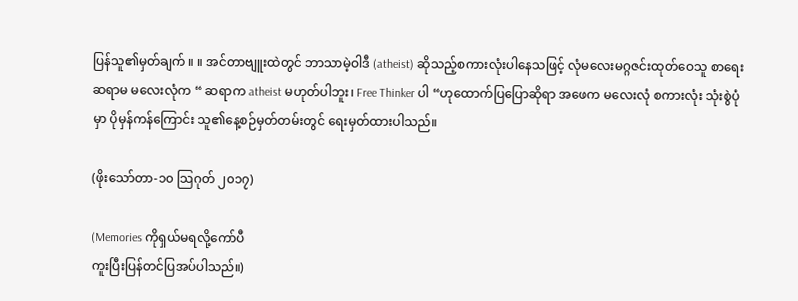ပြန်သူ၏မှတ်ချက် ။ ။ အင်တာဗျူးထဲတွင် ဘာသာမဲ့ဝါဒီ (atheist) ဆိုသည့်စကားလုံးပါနေသဖြင့် လုံမလေးမဂ္ဂဇင်းထုတ်ဝေသူ စာရေးဆရာမ မလေးလုံက “ ဆရာက atheist မဟုတ်ပါဘူး၊ Free Thinker ပါ “ဟုထောက်ပြပြောဆိုရာ အဖေက မလေးလုံ စကားလုံး သုံးစွဲပုံမှာ ပိုမှန်ကန်ကြောင်း သူ၏နေ့စဉ်မှတ်တမ်းတွင် ရေးမှတ်ထားပါသည်။

(ဖိုးသော်တာ-၁၀ သြဂုတ် ၂၀၁၇)

(Memories ကိုရှယ်မရလို့ကော်ပီ
ကူးပြီးပြန်တင်ပြအပ်ပါသည်။)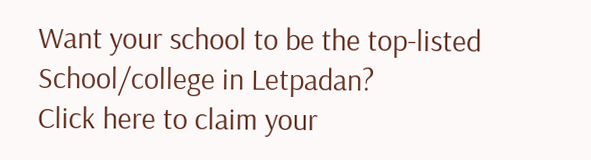Want your school to be the top-listed School/college in Letpadan?
Click here to claim your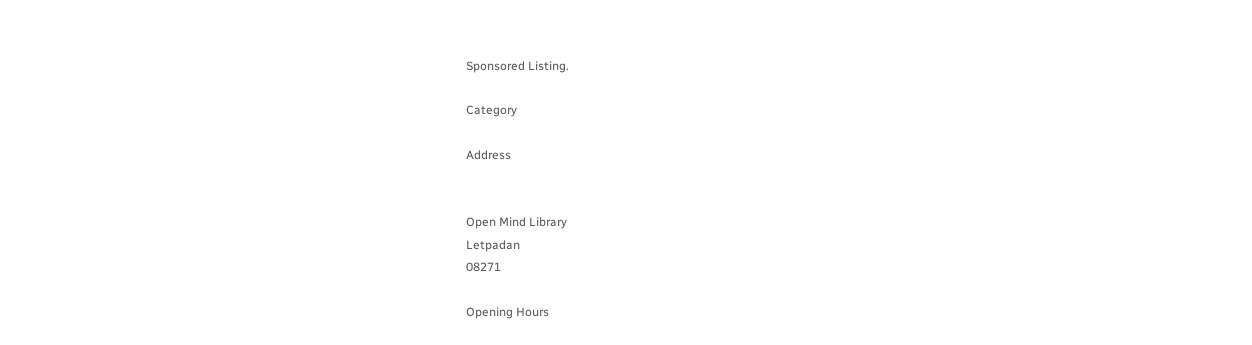Sponsored Listing.

Category

Address


Open Mind Library
Letpadan
08271

Opening Hours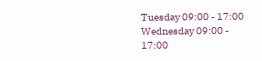Tuesday 09:00 - 17:00
Wednesday 09:00 - 17:00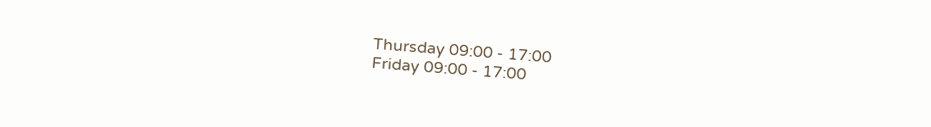Thursday 09:00 - 17:00
Friday 09:00 - 17:00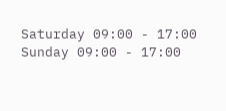Saturday 09:00 - 17:00
Sunday 09:00 - 17:00